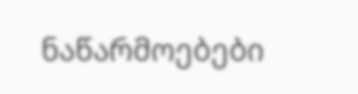ნაწარმოებები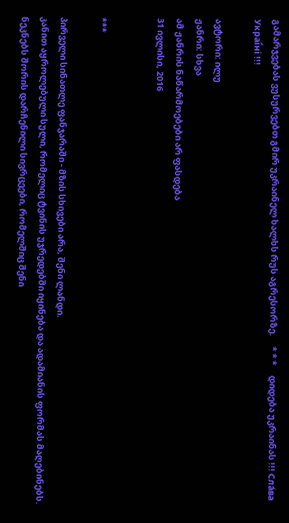გამარჯვებას ვუსურვებთ გმირ უკრაინელ ხალხს რუს აგრესორზე.     * * *     დიდება უკრაინას !!! Сла́ва Украї́ні !!!

ავტორი: ილუ
ჟანრი: სხვა
ამ ჟანრის ნაწარმოებები არ ფასდება
31 ივლისი, 2016


***

პირველი სინათლე ფანჯარაში - მზის სხივები არა, შენი ლანდი.
კანით აყროლებული სული, რომელიც ტვინის უჯრედებში იყინება და ადამიანის ფორმას მაღებინებს.
ნეკნებს შორის დარჩენილი სივრცეები, რომელშიც შენი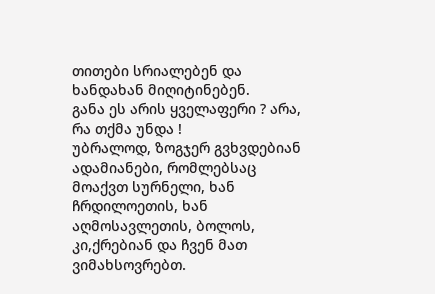თითები სრიალებენ და ხანდახან მიღიტინებენ.
განა ეს არის ყველაფერი ? არა, რა თქმა უნდა !
უბრალოდ, ზოგჯერ გვხვდებიან ადამიანები, რომლებსაც მოაქვთ სურნელი, ხან ჩრდილოეთის, ხან აღმოსავლეთის, ბოლოს, კი,ქრებიან და ჩვენ მათ ვიმახსოვრებთ.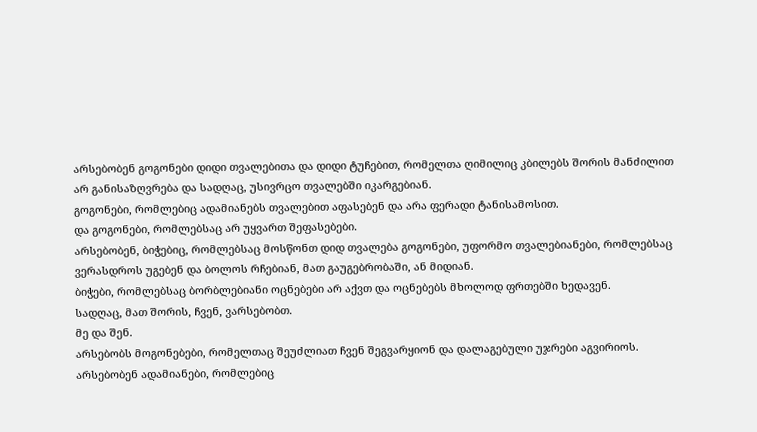არსებობენ გოგონები დიდი თვალებითა და დიდი ტუჩებით, რომელთა ღიმილიც კბილებს შორის მანძილით არ განისაზღვრება და სადღაც, უსივრცო თვალებში იკარგებიან.
გოგონები, რომლებიც ადამიანებს თვალებით აფასებენ და არა ფერადი ტანისამოსით.
და გოგონები, რომლებსაც არ უყვართ შეფასებები.
არსებობენ, ბიჭებიც, რომლებსაც მოსწონთ დიდ თვალება გოგონები, უფორმო თვალებიანები, რომლებსაც ვერასდროს უგებენ და ბოლოს რჩებიან, მათ გაუგებრობაში, ან მიდიან.
ბიჭები, რომლებსაც ბორბლებიანი ოცნებები არ აქვთ და ოცნებებს მხოლოდ ფრთებში ხედავენ.
სადღაც, მათ შორის, ჩვენ, ვარსებობთ.
მე და შენ.
არსებობს მოგონებები, რომელთაც შეუძლიათ ჩვენ შეგვარყიონ და დალაგებული უჯრები აგვირიოს.
არსებობენ ადამიანები, რომლებიც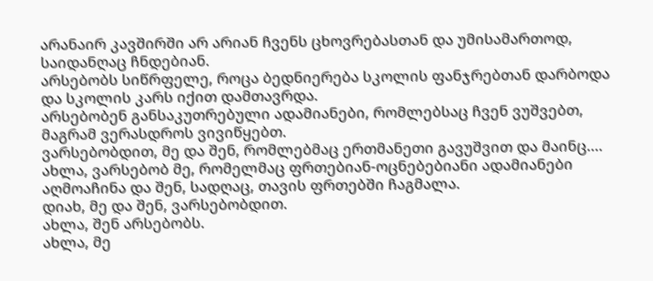არანაირ კავშირში არ არიან ჩვენს ცხოვრებასთან და უმისამართოდ, საიდანღაც ჩნდებიან.
არსებობს სიწრფელე, როცა ბედნიერება სკოლის ფანჯრებთან დარბოდა და სკოლის კარს იქით დამთავრდა.
არსებობენ განსაკუთრებული ადამიანები, რომლებსაც ჩვენ ვუშვებთ, მაგრამ ვერასდროს ვივიწყებთ.
ვარსებობდით, მე და შენ, რომლებმაც ერთმანეთი გავუშვით და მაინც....
ახლა, ვარსებობ მე, რომელმაც ფრთებიან-ოცნებებიანი ადამიანები აღმოაჩინა და შენ, სადღაც, თავის ფრთებში ჩაგმალა.
დიახ, მე და შენ, ვარსებობდით.
ახლა, შენ არსებობს.
ახლა, მე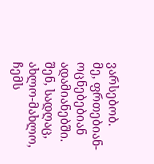ვარსებობ.
მე, ფრთებიან-ოცნებებიან ადამიანებში.
შენ, სადღაც, ახლო-მახლო, ჩემს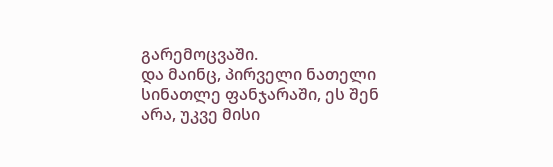გარემოცვაში.
და მაინც, პირველი ნათელი სინათლე ფანჯარაში, ეს შენ არა, უკვე მისი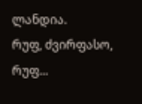ლანდია.
რუფ, ძვირფასო, რუფ...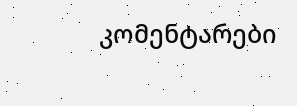კომენტარები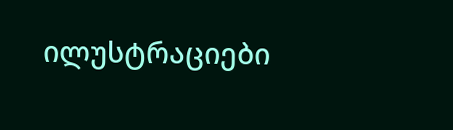ილუსტრაციები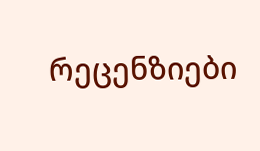რეცენზიები